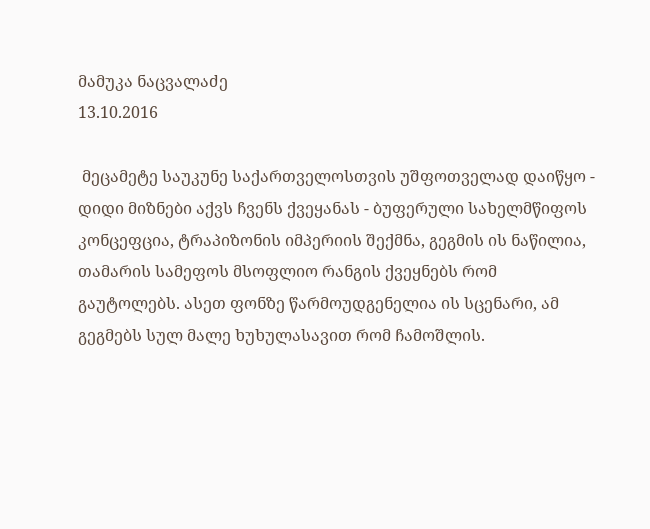მამუკა ნაცვალაძე
13.10.2016

 მეცამეტე საუკუნე საქართველოსთვის უშფოთველად დაიწყო - დიდი მიზნები აქვს ჩვენს ქვეყანას - ბუფერული სახელმწიფოს კონცეფცია, ტრაპიზონის იმპერიის შექმნა, გეგმის ის ნაწილია, თამარის სამეფოს მსოფლიო რანგის ქვეყნებს რომ გაუტოლებს. ასეთ ფონზე წარმოუდგენელია ის სცენარი, ამ გეგმებს სულ მალე ხუხულასავით რომ ჩამოშლის.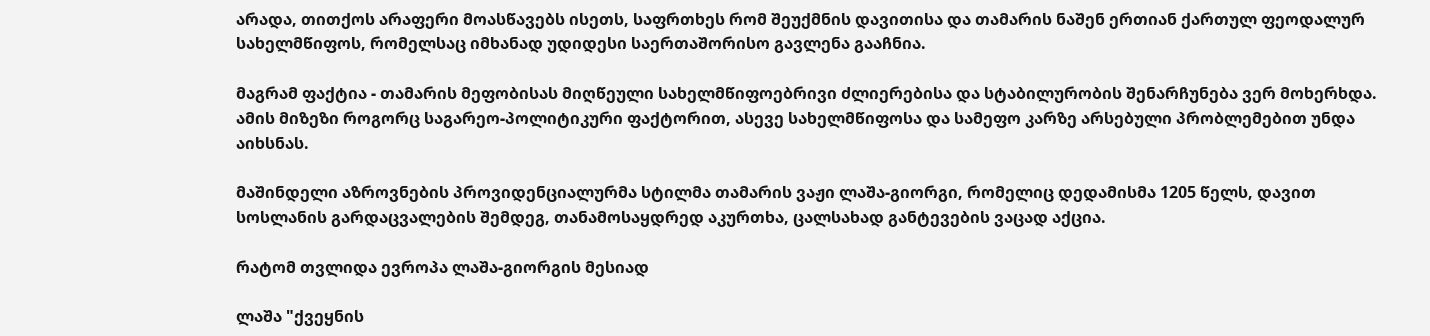არადა, თითქოს არაფერი მოასწავებს ისეთს, საფრთხეს რომ შეუქმნის დავითისა და თამარის ნაშენ ერთიან ქართულ ფეოდალურ სახელმწიფოს, რომელსაც იმხანად უდიდესი საერთაშორისო გავლენა გააჩნია.

მაგრამ ფაქტია - თამარის მეფობისას მიღწეული სახელმწიფოებრივი ძლიერებისა და სტაბილურობის შენარჩუნება ვერ მოხერხდა. ამის მიზეზი როგორც საგარეო-პოლიტიკური ფაქტორით, ასევე სახელმწიფოსა და სამეფო კარზე არსებული პრობლემებით უნდა აიხსნას.

მაშინდელი აზროვნების პროვიდენციალურმა სტილმა თამარის ვაჟი ლაშა-გიორგი, რომელიც დედამისმა 1205 წელს, დავით სოსლანის გარდაცვალების შემდეგ, თანამოსაყდრედ აკურთხა, ცალსახად განტევების ვაცად აქცია.

რატომ თვლიდა ევროპა ლაშა-გიორგის მესიად

ლაშა "ქვეყნის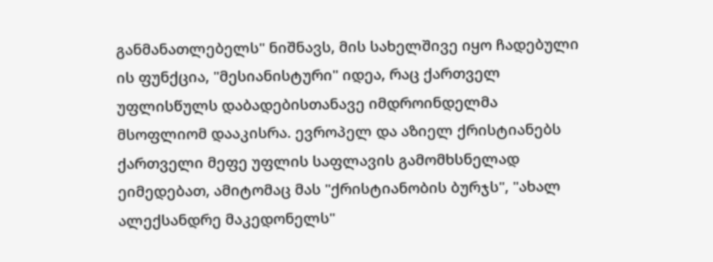განმანათლებელს" ნიშნავს, მის სახელშივე იყო ჩადებული ის ფუნქცია, "მესიანისტური" იდეა, რაც ქართველ უფლისწულს დაბადებისთანავე იმდროინდელმა მსოფლიომ დააკისრა. ევროპელ და აზიელ ქრისტიანებს ქართველი მეფე უფლის საფლავის გამომხსნელად ეიმედებათ, ამიტომაც მას "ქრისტიანობის ბურჯს", "ახალ ალექსანდრე მაკედონელს"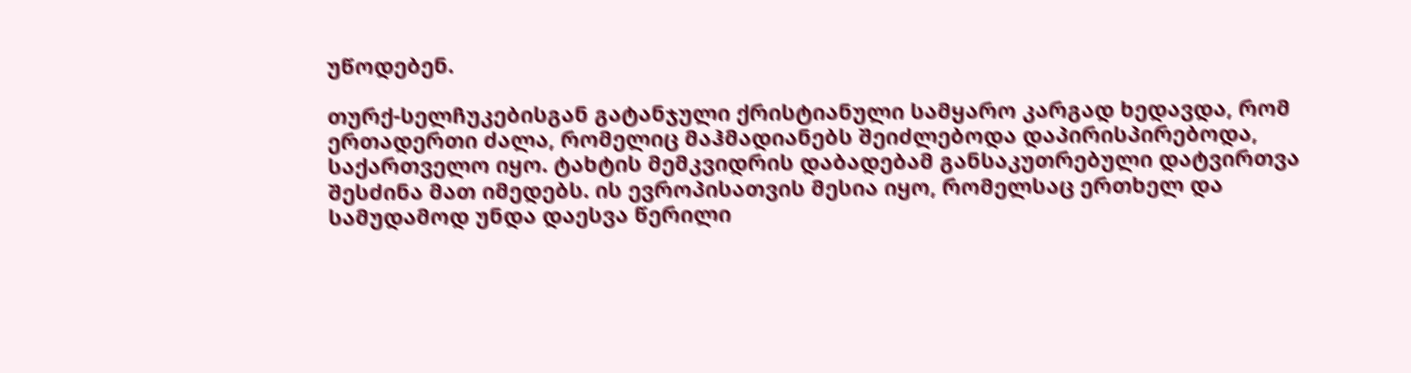უწოდებენ.

თურქ-სელჩუკებისგან გატანჯული ქრისტიანული სამყარო კარგად ხედავდა, რომ ერთადერთი ძალა, რომელიც მაჰმადიანებს შეიძლებოდა დაპირისპირებოდა, საქართველო იყო. ტახტის მემკვიდრის დაბადებამ განსაკუთრებული დატვირთვა შესძინა მათ იმედებს. ის ევროპისათვის მესია იყო, რომელსაც ერთხელ და სამუდამოდ უნდა დაესვა წერილი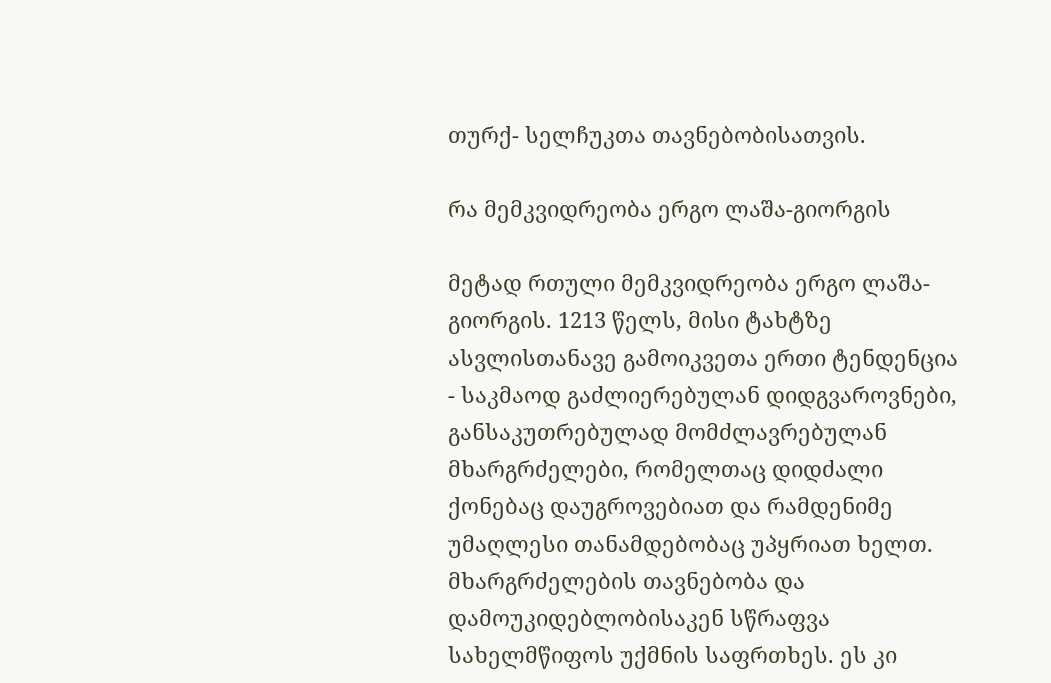თურქ- სელჩუკთა თავნებობისათვის.

რა მემკვიდრეობა ერგო ლაშა-გიორგის

მეტად რთული მემკვიდრეობა ერგო ლაშა-გიორგის. 1213 წელს, მისი ტახტზე ასვლისთანავე გამოიკვეთა ერთი ტენდენცია - საკმაოდ გაძლიერებულან დიდგვაროვნები, განსაკუთრებულად მომძლავრებულან მხარგრძელები, რომელთაც დიდძალი ქონებაც დაუგროვებიათ და რამდენიმე უმაღლესი თანამდებობაც უპყრიათ ხელთ. მხარგრძელების თავნებობა და დამოუკიდებლობისაკენ სწრაფვა სახელმწიფოს უქმნის საფრთხეს. ეს კი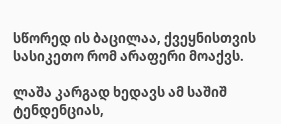სწორედ ის ბაცილაა, ქვეყნისთვის სასიკეთო რომ არაფერი მოაქვს.

ლაშა კარგად ხედავს ამ საშიშ ტენდენციას,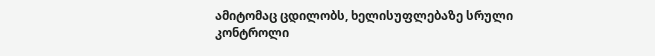ამიტომაც ცდილობს, ხელისუფლებაზე სრული კონტროლი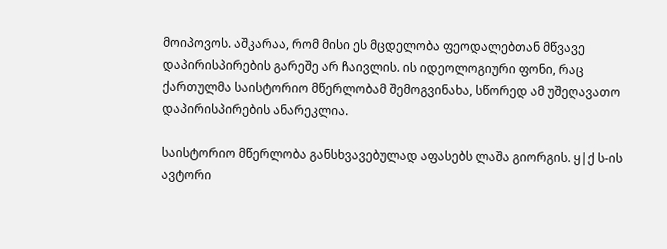მოიპოვოს. აშკარაა, რომ მისი ეს მცდელობა ფეოდალებთან მწვავე დაპირისპირების გარეშე არ ჩაივლის. ის იდეოლოგიური ფონი, რაც ქართულმა საისტორიო მწერლობამ შემოგვინახა, სწორედ ამ უშეღავათო დაპირისპირების ანარეკლია.

საისტორიო მწერლობა განსხვავებულად აფასებს ლაშა გიორგის. ყ|ქ ს-ის ავტორი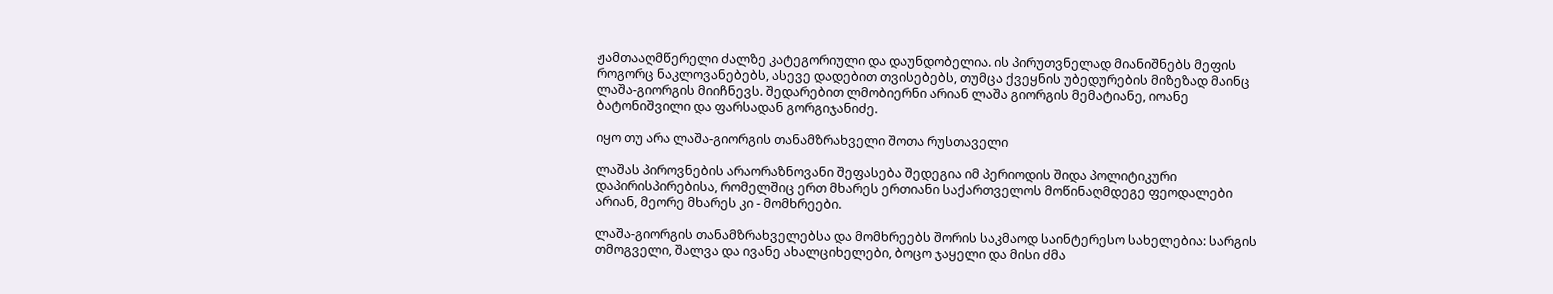ჟამთააღმწერელი ძალზე კატეგორიული და დაუნდობელია. ის პირუთვნელად მიანიშნებს მეფის როგორც ნაკლოვანებებს, ასევე დადებით თვისებებს, თუმცა ქვეყნის უბედურების მიზეზად მაინც ლაშა-გიორგის მიიჩნევს. შედარებით ლმობიერნი არიან ლაშა გიორგის მემატიანე, იოანე ბატონიშვილი და ფარსადან გორგიჯანიძე.

იყო თუ არა ლაშა-გიორგის თანამზრახველი შოთა რუსთაველი

ლაშას პიროვნების არაორაზნოვანი შეფასება შედეგია იმ პერიოდის შიდა პოლიტიკური დაპირისპირებისა, რომელშიც ერთ მხარეს ერთიანი საქართველოს მოწინაღმდეგე ფეოდალები არიან, მეორე მხარეს კი - მომხრეები.

ლაშა-გიორგის თანამზრახველებსა და მომხრეებს შორის საკმაოდ საინტერესო სახელებია: სარგის თმოგველი, შალვა და ივანე ახალციხელები, ბოცო ჯაყელი და მისი ძმა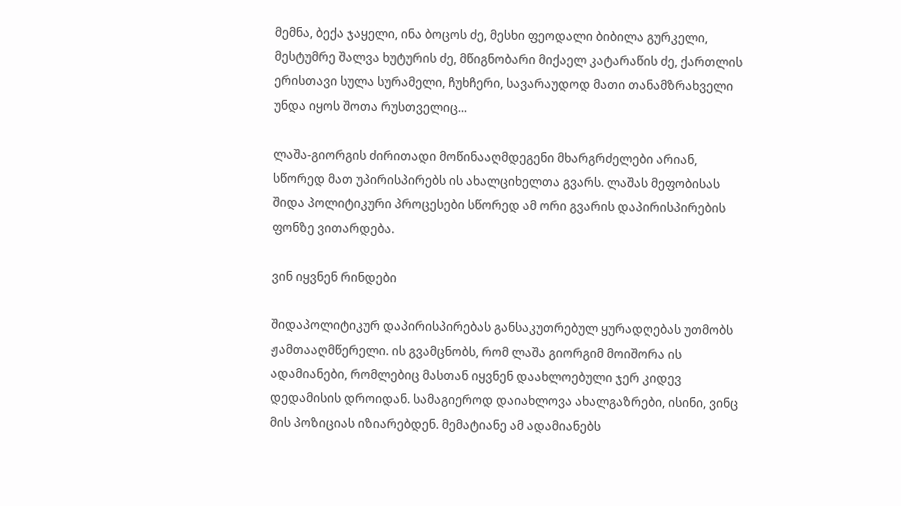მემნა, ბექა ჯაყელი, ინა ბოცოს ძე, მესხი ფეოდალი ბიბილა გურკელი, მესტუმრე შალვა ხუტურის ძე, მწიგნობარი მიქაელ კატარაწის ძე, ქართლის ერისთავი სულა სურამელი, ჩუხჩერი, სავარაუდოდ მათი თანამზრახველი უნდა იყოს შოთა რუსთველიც...

ლაშა-გიორგის ძირითადი მოწინააღმდეგენი მხარგრძელები არიან, სწორედ მათ უპირისპირებს ის ახალციხელთა გვარს. ლაშას მეფობისას შიდა პოლიტიკური პროცესები სწორედ ამ ორი გვარის დაპირისპირების ფონზე ვითარდება.

ვინ იყვნენ რინდები

შიდაპოლიტიკურ დაპირისპირებას განსაკუთრებულ ყურადღებას უთმობს ჟამთააღმწერელი. ის გვამცნობს, რომ ლაშა გიორგიმ მოიშორა ის ადამიანები, რომლებიც მასთან იყვნენ დაახლოებული ჯერ კიდევ დედამისის დროიდან. სამაგიეროდ დაიახლოვა ახალგაზრები, ისინი, ვინც მის პოზიციას იზიარებდენ. მემატიანე ამ ადამიანებს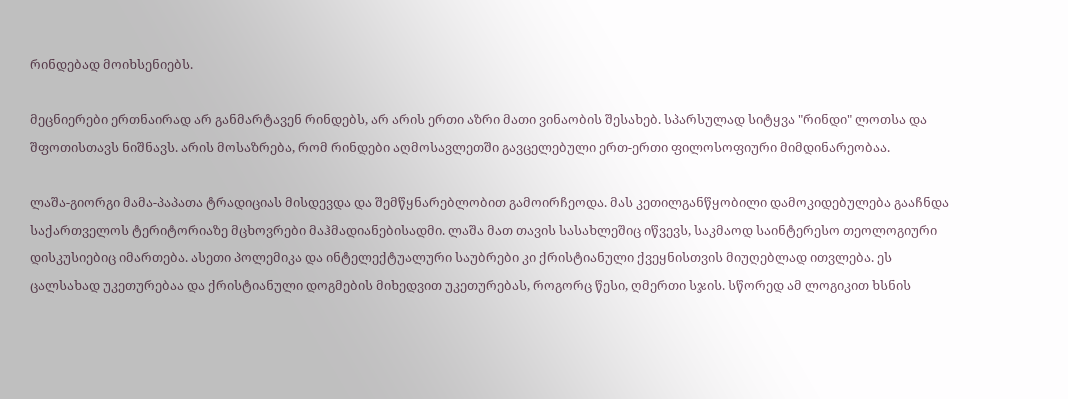რინდებად მოიხსენიებს.

მეცნიერები ერთნაირად არ განმარტავენ რინდებს, არ არის ერთი აზრი მათი ვინაობის შესახებ. სპარსულად სიტყვა "რინდი" ლოთსა და შფოთისთავს ნიშნავს. არის მოსაზრება, რომ რინდები აღმოსავლეთში გავცელებული ერთ-ერთი ფილოსოფიური მიმდინარეობაა.

ლაშა-გიორგი მამა-პაპათა ტრადიციას მისდევდა და შემწყნარებლობით გამოირჩეოდა. მას კეთილგანწყობილი დამოკიდებულება გააჩნდა საქართველოს ტერიტორიაზე მცხოვრები მაჰმადიანებისადმი. ლაშა მათ თავის სასახლეშიც იწვევს, საკმაოდ საინტერესო თეოლოგიური დისკუსიებიც იმართება. ასეთი პოლემიკა და ინტელექტუალური საუბრები კი ქრისტიანული ქვეყნისთვის მიუღებლად ითვლება. ეს ცალსახად უკეთურებაა და ქრისტიანული დოგმების მიხედვით უკეთურებას, როგორც წესი, ღმერთი სჯის. სწორედ ამ ლოგიკით ხსნის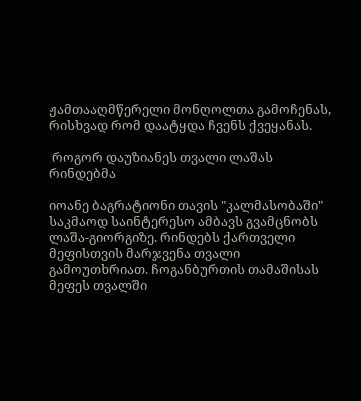ჟამთააღმწერელი მონღოლთა გამოჩენას, რისხვად რომ დაატყდა ჩვენს ქვეყანას.

 როგორ დაუზიანეს თვალი ლაშას რინდებმა

იოანე ბაგრატიონი თავის "კალმასობაში" საკმაოდ საინტერესო ამბავს გვამცნობს ლაშა-გიორგიზე. რინდებს ქართველი მეფისთვის მარჯვენა თვალი გამოუთხრიათ. ჩოგანბურთის თამაშისას მეფეს თვალში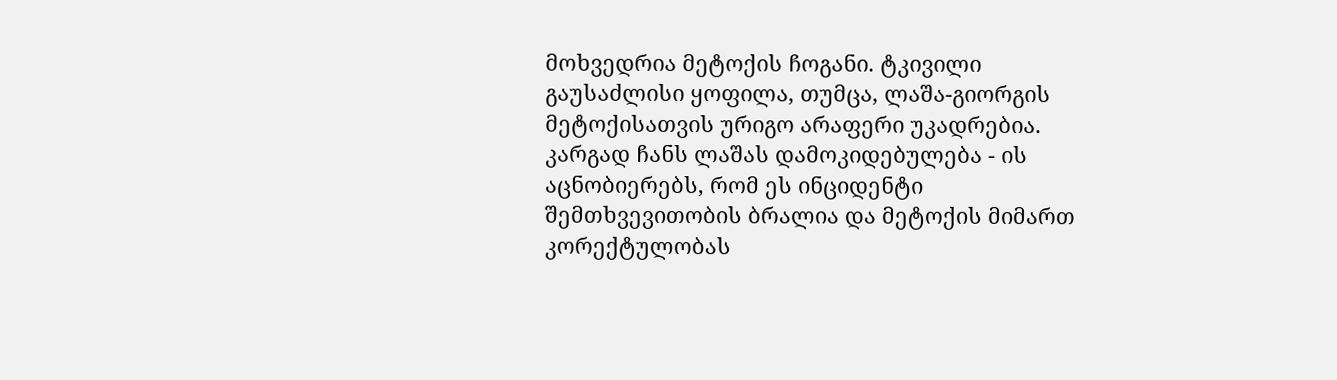მოხვედრია მეტოქის ჩოგანი. ტკივილი გაუსაძლისი ყოფილა, თუმცა, ლაშა-გიორგის მეტოქისათვის ურიგო არაფერი უკადრებია. კარგად ჩანს ლაშას დამოკიდებულება - ის აცნობიერებს, რომ ეს ინციდენტი შემთხვევითობის ბრალია და მეტოქის მიმართ კორექტულობას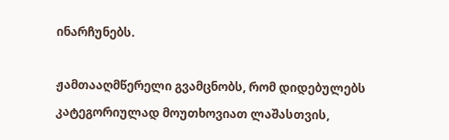ინარჩუნებს.

ჟამთააღმწერელი გვამცნობს, რომ დიდებულებს კატეგორიულად მოუთხოვიათ ლაშასთვის,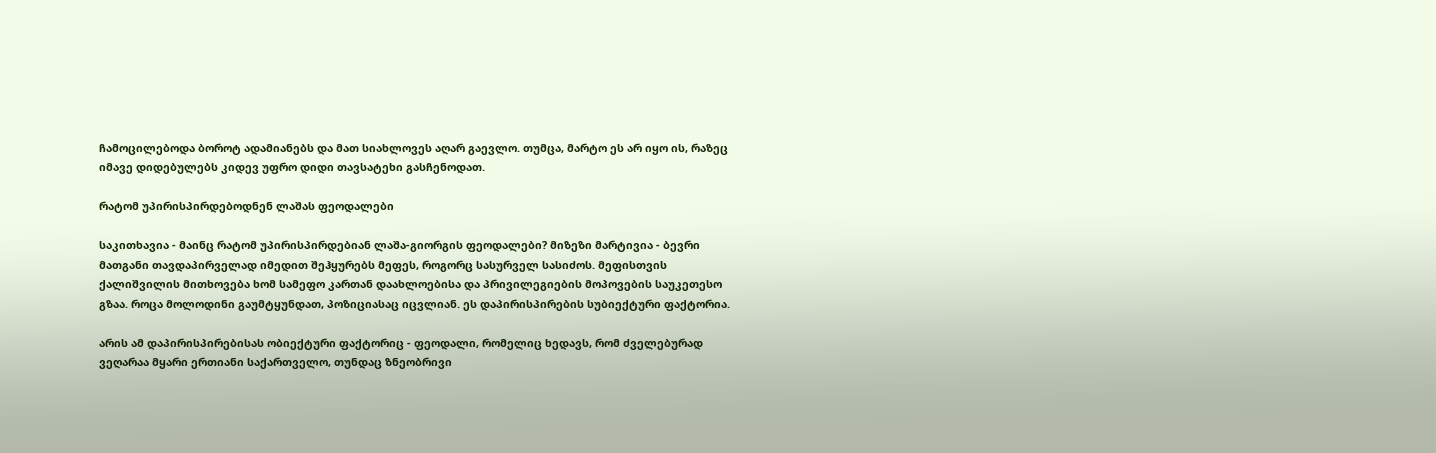ჩამოცილებოდა ბოროტ ადამიანებს და მათ სიახლოვეს აღარ გაევლო. თუმცა, მარტო ეს არ იყო ის, რაზეც იმავე დიდებულებს კიდევ უფრო დიდი თავსატეხი გასჩენოდათ.

რატომ უპირისპირდებოდნენ ლაშას ფეოდალები

საკითხავია - მაინც რატომ უპირისპირდებიან ლაშა-გიორგის ფეოდალები? მიზეზი მარტივია - ბევრი მათგანი თავდაპირველად იმედით შეჰყურებს მეფეს, როგორც სასურველ სასიძოს. მეფისთვის ქალიშვილის მითხოვება ხომ სამეფო კართან დაახლოებისა და პრივილეგიების მოპოვების საუკეთესო გზაა. როცა მოლოდინი გაუმტყუნდათ, პოზიციასაც იცვლიან. ეს დაპირისპირების სუბიექტური ფაქტორია.

არის ამ დაპირისპირებისას ობიექტური ფაქტორიც - ფეოდალი, რომელიც ხედავს, რომ ძველებურად ვეღარაა მყარი ერთიანი საქართველო, თუნდაც ზნეობრივი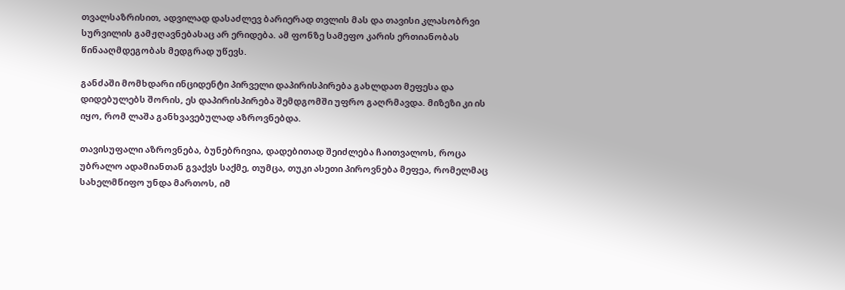თვალსაზრისით, ადვილად დასაძლევ ბარიერად თვლის მას და თავისი კლასობრვი სურვილის გამჟღავნებასაც არ ერიდება. ამ ფონზე სამეფო კარის ერთიანობას წინააღმდეგობას მედგრად უწევს.

განძაში მომხდარი ინციდენტი პირველი დაპირისპირება გახლდათ მეფესა და დიდებულებს შორის, ეს დაპირისპირება შემდგომში უფრო გაღრმავდა. მიზეზი კი ის იყო, რომ ლაშა განხვავებულად აზროვნებდა.

თავისუფალი აზროვნება, ბუნებრივია, დადებითად შეიძლება ჩაითვალოს, როცა უბრალო ადამიანთან გვაქვს საქმე, თუმცა, თუკი ასეთი პიროვნება მეფეა, რომელმაც სახელმწიფო უნდა მართოს, იმ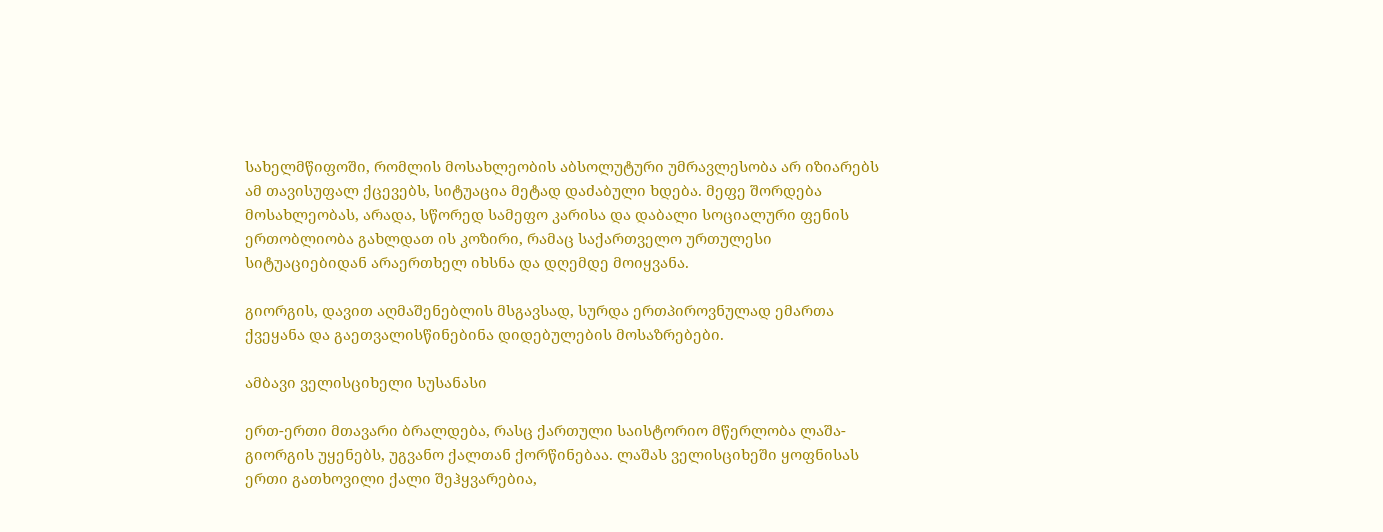სახელმწიფოში, რომლის მოსახლეობის აბსოლუტური უმრავლესობა არ იზიარებს ამ თავისუფალ ქცევებს, სიტუაცია მეტად დაძაბული ხდება. მეფე შორდება მოსახლეობას, არადა, სწორედ სამეფო კარისა და დაბალი სოციალური ფენის ერთობლიობა გახლდათ ის კოზირი, რამაც საქართველო ურთულესი სიტუაციებიდან არაერთხელ იხსნა და დღემდე მოიყვანა.

გიორგის, დავით აღმაშენებლის მსგავსად, სურდა ერთპიროვნულად ემართა ქვეყანა და გაეთვალისწინებინა დიდებულების მოსაზრებები.

ამბავი ველისციხელი სუსანასი

ერთ-ერთი მთავარი ბრალდება, რასც ქართული საისტორიო მწერლობა ლაშა-გიორგის უყენებს, უგვანო ქალთან ქორწინებაა. ლაშას ველისციხეში ყოფნისას ერთი გათხოვილი ქალი შეჰყვარებია,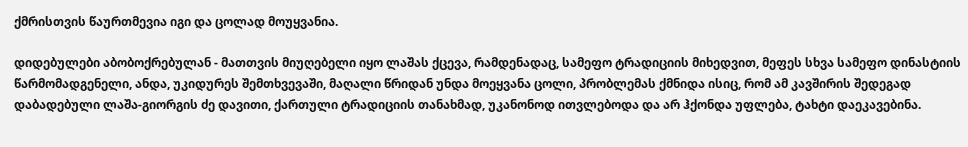ქმრისთვის წაურთმევია იგი და ცოლად მოუყვანია.

დიდებულები აბობოქრებულან - მათთვის მიუღებელი იყო ლაშას ქცევა, რამდენადაც, სამეფო ტრადიციის მიხედვით, მეფეს სხვა სამეფო დინასტიის წარმომადგენელი, ანდა, უკიდურეს შემთხვევაში, მაღალი წრიდან უნდა მოეყვანა ცოლი, პრობლემას ქმნიდა ისიც, რომ ამ კავშირის შედეგად დაბადებული ლაშა-გიორგის ძე დავითი, ქართული ტრადიციის თანახმად, უკანონოდ ითვლებოდა და არ ჰქონდა უფლება, ტახტი დაეკავებინა.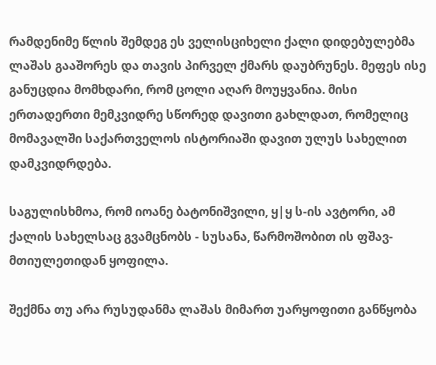რამდენიმე წლის შემდეგ ეს ველისციხელი ქალი დიდებულებმა ლაშას გააშორეს და თავის პირველ ქმარს დაუბრუნეს. მეფეს ისე განუცდია მომხდარი, რომ ცოლი აღარ მოუყვანია. მისი ერთადერთი მემკვიდრე სწორედ დავითი გახლდათ, რომელიც მომავალში საქართველოს ისტორიაში დავით ულუს სახელით დამკვიდრდება.

საგულისხმოა, რომ იოანე ბატონიშვილი, ყ|ყ ს-ის ავტორი, ამ ქალის სახელსაც გვამცნობს - სუსანა, წარმოშობით ის ფშავ-მთიულეთიდან ყოფილა.

შექმნა თუ არა რუსუდანმა ლაშას მიმართ უარყოფითი განწყობა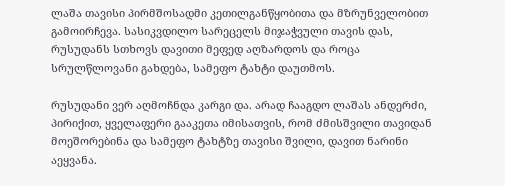ლაშა თავისი პირმშოსადმი კეთილგანწყობითა და მზრუნველობით გამოირჩევა. სასიკვდილო სარეცელს მიჯაჭვული თავის დას, რუსუდანს სთხოვს დავითი მეფედ აღზარდოს და როცა სრულწლოვანი გახდება, სამეფო ტახტი დაუთმოს.

რუსუდანი ვერ აღმოჩნდა კარგი და. არად ჩააგდო ლაშას ანდერძი, პირიქით, ყველაფერი გააკეთა იმისათვის, რომ ძმისშვილი თავიდან მოეშორებინა და სამეფო ტახტზე თავისი შვილი, დავით ნარინი აეყვანა.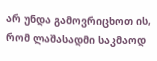არ უნდა გამოვრიცხოთ ის, რომ ლაშასადმი საკმაოდ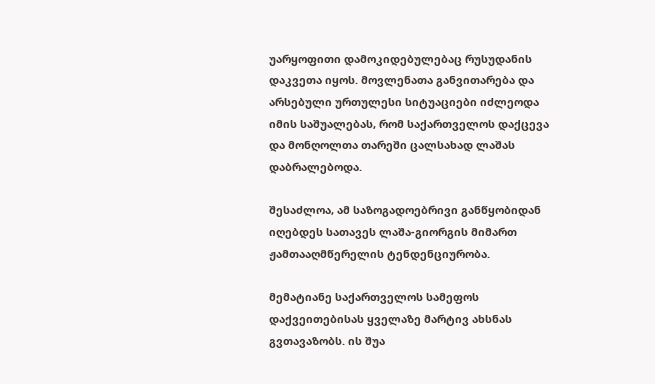უარყოფითი დამოკიდებულებაც რუსუდანის დაკვეთა იყოს. მოვლენათა განვითარება და არსებული ურთულესი სიტუაციები იძლეოდა იმის საშუალებას, რომ საქართველოს დაქცევა და მონღოლთა თარეში ცალსახად ლაშას დაბრალებოდა.

შესაძლოა, ამ საზოგადოებრივი განწყობიდან იღებდეს სათავეს ლაშა-გიორგის მიმართ ჟამთააღმწერელის ტენდენციურობა.

მემატიანე საქართველოს სამეფოს დაქვეითებისას ყველაზე მარტივ ახსნას გვთავაზობს. ის შუა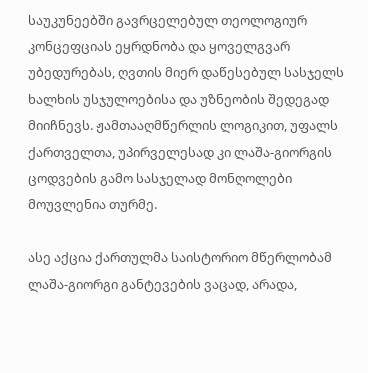საუკუნეებში გავრცელებულ თეოლოგიურ კონცეფციას ეყრდნობა და ყოველგვარ უბედურებას, ღვთის მიერ დაწესებულ სასჯელს ხალხის უსჯულოებისა და უზნეობის შედეგად მიიჩნევს. ჟამთააღმწერლის ლოგიკით, უფალს ქართველთა, უპირველესად კი ლაშა-გიორგის ცოდვების გამო სასჯელად მონღოლები მოუვლენია თურმე.

ასე აქცია ქართულმა საისტორიო მწერლობამ ლაშა-გიორგი განტევების ვაცად, არადა,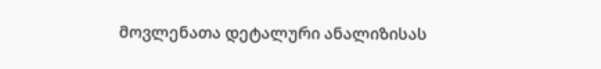მოვლენათა დეტალური ანალიზისას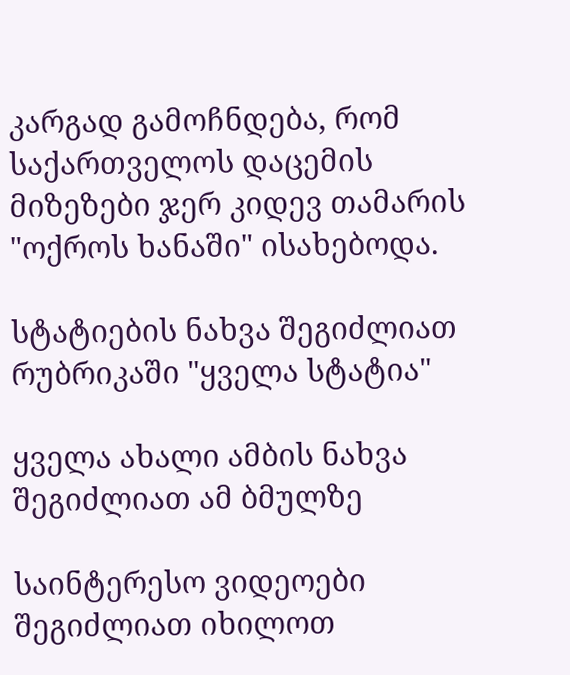კარგად გამოჩნდება, რომ საქართველოს დაცემის მიზეზები ჯერ კიდევ თამარის "ოქროს ხანაში" ისახებოდა.

სტატიების ნახვა შეგიძლიათ რუბრიკაში "ყველა სტატია"

ყველა ახალი ამბის ნახვა შეგიძლიათ ამ ბმულზე

საინტერესო ვიდეოები შეგიძლიათ იხილოთ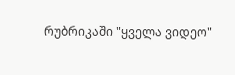რუბრიკაში "ყველა ვიდეო"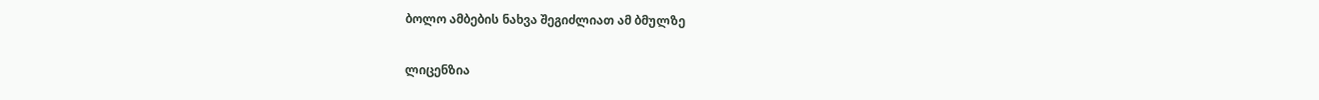ბოლო ამბების ნახვა შეგიძლიათ ამ ბმულზე

ლიცენზია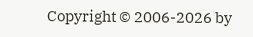Copyright © 2006-2026 by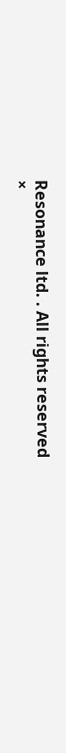Resonance ltd. . All rights reserved
×